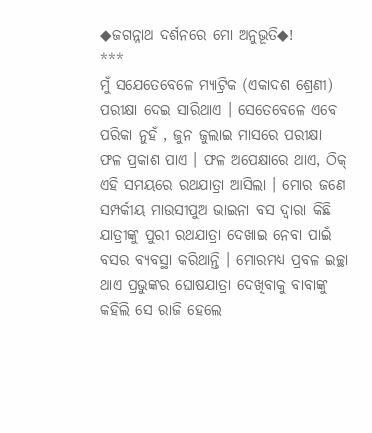◆ଜଗନ୍ନାଥ ଦର୍ଶନରେ ମୋ ଅନୁଭୂତି◆!
***
ମୁଁ ସଯେତେବେଳେ ମ୍ୟାଟ୍ରିକ (ଏକାଦଶ ଶ୍ରେଣୀ) ପରୀକ୍ଷା ଦେଇ ସାରିଥାଏ । ସେତେବେଳେ ଏବେ ପରିକା ନୁହଁ , ଜୁନ ଜୁଲାଇ ମାସରେ ପରୀକ୍ଷା ଫଳ ପ୍ରକାଶ ପାଏ । ଫଳ ଅପେକ୍ଷାରେ ଥାଏ, ଠିକ୍ ଏହି ସମୟରେ ରଥଯାତ୍ରା ଆସିଲା । ମୋର ଜଣେ ସମ୍ପର୍କୀୟ ମାଉସୀପୁଅ ଭାଇନା ବସ ଦ୍ୱାରା କିଛି ଯାତ୍ରୀଙ୍କୁ ପୁରୀ ରଥଯାତ୍ରା ଦେଖାଇ ନେବା ପାଇଁ ବସର ବ୍ୟବସ୍ଥା କରିଥାନ୍ତି । ମୋରମଧ୍ୟ ପ୍ରବଳ ଇଚ୍ଛା ଥାଏ ପ୍ରଭୁଙ୍କର ଘୋଷଯାତ୍ରା ଦେଖିବାକୁ ବାବାଙ୍କୁ କହିଲି ସେ ରାଜି ହେଲେ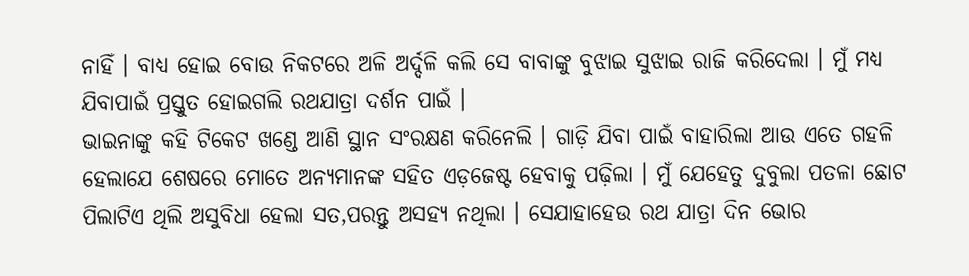ନାହିଁ । ବାଧ୍ୟ ହୋଇ ବୋଉ ନିକଟରେ ଅଳି ଅର୍ଦ୍ଦଳି କଲି ସେ ବାବାଙ୍କୁ ବୁଝାଇ ସୁଝାଇ ରାଜି କରିଦେଲା । ମୁଁ ମଧ୍ୟ ଯିବାପାଇଁ ପ୍ରସ୍ତୁତ ହୋଇଗଲି ରଥଯାତ୍ରା ଦର୍ଶନ ପାଇଁ ।
ଭାଇନାଙ୍କୁ କହି ଟିକେଟ ଖଣ୍ଡେ ଆଣି ସ୍ଥାନ ସଂରକ୍ଷଣ କରିନେଲି । ଗାଡ଼ି ଯିବା ପାଇଁ ବାହାରିଲା ଆଉ ଏତେ ଗହଳି ହେଲାଯେ ଶେଷରେ ମୋତେ ଅନ୍ୟମାନଙ୍କ ସହିତ ଏଡ଼ଜେଷ୍ଟ ହେବାକୁ ପଢ଼ିଲା । ମୁଁ ଯେହେତୁ ଦୁବୁଲା ପତଳା ଛୋଟ ପିଲାଟିଏ ଥିଲି ଅସୁବିଧା ହେଲା ସତ,ପରନ୍ତୁ ଅସହ୍ୟ ନଥିଲା । ସେଯାହାହେଉ ରଥ ଯାତ୍ରା ଦିନ ଭୋର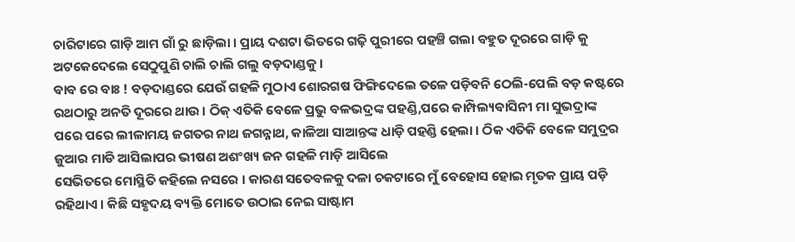ଚାରିଟାରେ ଗାଡ଼ି ଆମ ଗାଁ ରୁ ଛାଡ଼ିଲା । ପ୍ରାୟ ଦଶଟା ଭିତରେ ଗଢ଼ି ପୁରୀରେ ପହଞ୍ଚି ଗଲା ବହୁତ ଦୂରରେ ଗାଡ଼ି କୁ ଅଟକେଦେଲେ ସେଠୁପୁଣି ଚାଲି ଚାଲି ଗଲୁ ବଡ଼ଦାଣ୍ଡକୁ ।
ବାବ ରେ ବାଃ ! ବଡ଼ଦାଣ୍ଡରେ ଯେଉଁ ଗହଳି ମୁଠାଏ ଶୋରଗଷ ଫିଙ୍ଗିଦେଲେ ତଳେ ପଡ଼ିବନି ଠେଲି-ପେଲି ବଡ଼ କଷ୍ଟରେ ରଥଠାରୁ ଅନତି ଦୂରରେ ଥାଉ । ଠିକ୍ ଏତିକି ବେଳେ ପ୍ରଭୁ ବଳଭଦ୍ରଙ୍କ ପହଣ୍ଡି,ପରେ କାମ୍ପିଲ୍ୟବାସିନୀ ମା ସୁଭଦ୍ରାଙ୍କ ପରେ ପରେ ଲୀଳାମୟ ଜଗତର ନାଥ ଜଗନ୍ନାଥ, କାଳିଆ ସାଆନ୍ତଙ୍କ ଧାଡ଼ି ପହଣ୍ଡି ହେଲା । ଠିକ ଏତିକି ବେଳେ ସମୁଦ୍ରର ଜୁଆର ମାଡି ଆସିଲାପର ଭୀଷଣ ଅଶଂଖ୍ୟ ଜନ ଗହଳି ମାଡ଼ି ଆସିଲେ
ସେଭିତରେ ମୋସ୍ଥିତି କହିଲେ ନସରେ । କାରଣ ସତେବଳକୁ ଦଳା ଚକଟାରେ ମୁଁ ବେହୋସ ହୋଇ ମୃତକ ପ୍ରାୟ ପଡ଼ି ରହିଥାଏ । କିଛି ସହୃଦୟ ବ୍ୟକ୍ତି ମୋତେ ଉଠାଇ ନେଇ ସାଷ୍ଟାମ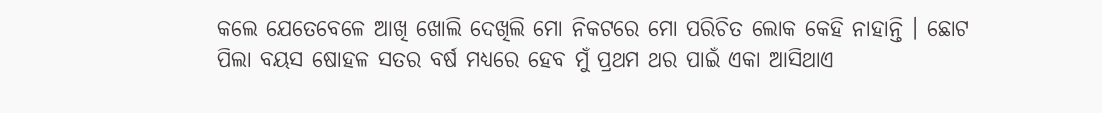କଲେ ଯେତେବେଳେ ଆଖି ଖୋଲି ଦେଖିଲି ମୋ ନିକଟରେ ମୋ ପରିଚିତ ଲୋକ କେହି ନାହାନ୍ତି । ଛୋଟ ପିଲା ବୟସ ଷୋହଳ ସତର ବର୍ଷ ମଧ୍ୟରେ ହେବ ମୁଁ ପ୍ରଥମ ଥର ପାଇଁ ଏକା ଆସିଥାଏ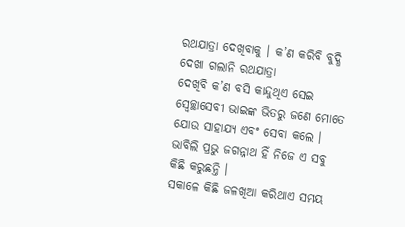ରଥଯାତ୍ରା ଦେଖିବାକୁ । କ’ଣ କରିବି ବୁଦ୍ଧି ଦେଖା ଗଲାନି ରଥଯାତ୍ରା
ଦେଖିବି କ’ଣ ବସି କାନ୍ଦୁଥିଏ ସେଇ ସ୍ଵେଚ୍ଛାସେବୀ ଭାଇଙ୍କ ଭିତରୁ ଜଣେ ମୋତେ ଯୋଉ ସାହାଯ୍ୟ ଏବଂ ସେବା କଲେ । ଭାବିଲି ପ୍ରଭୁ ଜଗନ୍ନାଥ ହିଁ ନିଜେ ଏ ସବୁ କିଛି କରୁଛନ୍ତି ।
ସକାଳେ କିଛି ଜଳଖିଆ କରିଥାଏ ସମୟ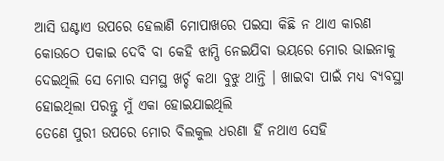ଆସି ଘଣ୍ଟାଏ ଉପରେ ହେଲାଣି ମୋପାଖରେ ପଇସା କିଛି ନ ଥାଏ କାରଣ କୋଉଠେ ପକାଇ ଦେବି ବା କେହି ଝାମ୍ପି ନେଇଯିବା ଭୟରେ ମୋର ଭାଇନାକୁ ଦେଇଥିଲି ସେ ମୋର ସମସ୍ଥ ଖର୍ଚ୍ଚ କଥା ବୁଝୁ ଥାନ୍ତି । ଖାଇବା ପାଇଁ ମଧ୍ୟ ବ୍ୟବସ୍ଥା
ହୋଇଥିଲା ପରନ୍ତୁ ମୁଁ ଏକା ହୋଇଯାଇଥିଲି
ତେଣେ ପୁରୀ ଉପରେ ମୋର ବିଲକୁଲ ଧରଣା ହିଁ ନଥାଏ ସେହି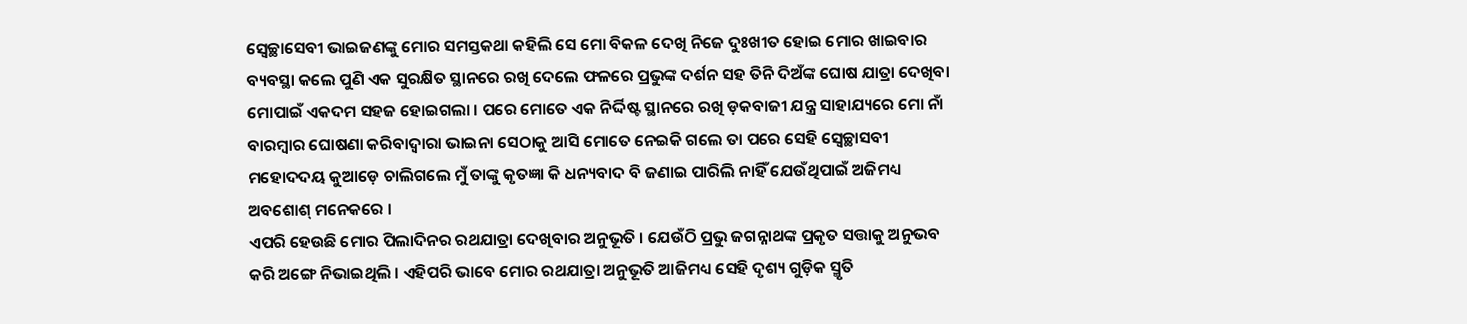ସ୍ଵେଚ୍ଛାସେବୀ ଭାଇଜଣଙ୍କୁ ମୋର ସମସ୍ତକଥା କହିଲି ସେ ମୋ ବିକଳ ଦେଖି ନିଜେ ଦୁଃଖୀତ ହୋଇ ମୋର ଖାଇବାର ବ୍ୟବସ୍ଥା କଲେ ପୁଣି ଏକ ସୁରକ୍ଷିତ ସ୍ଥାନରେ ରଖି ଦେଲେ ଫଳରେ ପ୍ରଭୁଙ୍କ ଦର୍ଶନ ସହ ତିନି ଦିଅଁଙ୍କ ଘୋଷ ଯାତ୍ରା ଦେଖିବା ମୋପାଇଁ ଏକଦମ ସହଜ ହୋଇଗଲା । ପରେ ମୋତେ ଏକ ନିର୍ଦ୍ଦିଷ୍ଟ ସ୍ଥାନରେ ରଖି ଡ଼କବାଜୀ ଯନ୍ତ୍ର ସାହାଯ୍ୟରେ ମୋ ନାଁ ବାରମ୍ଵାର ଘୋଷଣା କରିବାଦ୍ଵାରା ଭାଇନା ସେଠାକୁ ଆସି ମୋତେ ନେଇକି ଗଲେ ତା ପରେ ସେହି ସ୍ଵେଚ୍ଛାସବୀ ମହୋଦଦୟ କୁଆଡ଼େ ଚାଲିଗଲେ ମୁଁ ତାଙ୍କୁ କୃତଜ୍ଞା କି ଧନ୍ୟବାଦ ବି ଜଣାଇ ପାରିଲି ନାହିଁ ଯେଉଁଥିପାଇଁ ଅଜିମଧ୍ୟ ଅବଶୋଶ୍ ମନେକରେ ।
ଏପରି ହେଉଛି ମୋର ପିଲାଦିନର ରଥଯାତ୍ରା ଦେଖିବାର ଅନୁଭୂତି । ଯେଉଁଠି ପ୍ରଭୁ ଜଗନ୍ନାଥଙ୍କ ପ୍ରକୃତ ସତ୍ତାକୁ ଅନୁଭବ କରି ଅଙ୍ଗେ ନିଭାଇଥିଲି । ଏହିପରି ଭାବେ ମୋର ରଥଯାତ୍ରା ଅନୁଭୂତି ଆଜିମଧ୍ୟ ସେହି ଦୃଶ୍ୟ ଗୁଡ଼ିକ ସ୍ମୃତି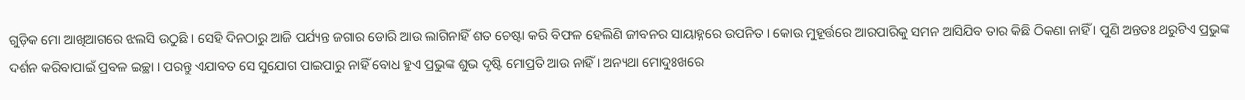ଗୁଡ଼ିକ ମୋ ଆଖିଆଗରେ ଝଲସି ଉଠୁଛି । ସେହି ଦିନଠାରୁ ଆଜି ପର୍ଯ୍ୟନ୍ତ ଜଗାର ଡୋରି ଆଉ ଲାଗିନାହିଁ ଶତ ଚେଷ୍ଟା କରି ବିଫଳ ହେଲିଣି ଜୀବନର ସାୟାହ୍ନରେ ଉପନିତ । କୋଉ ମୁହୂର୍ତ୍ତରେ ଆରପାରିକୁ ସମନ ଆସିଯିବ ତାର କିଛି ଠିକଣା ନାହିଁ । ପୁଣି ଅନ୍ତତଃ ଥରୁଟିଏ ପ୍ରଭୁଙ୍କ ଦର୍ଶନ କରିବାପାଇଁ ପ୍ରବଳ ଇଚ୍ଛା । ପରନ୍ତୁ ଏଯାବତ ସେ ସୁଯୋଗ ପାଇପାରୁ ନାହିଁ ବୋଧ ହୁଏ ପ୍ରଭୁଙ୍କ ଶୁଭ ଦୃଷ୍ଟି ମୋପ୍ରତି ଆଉ ନାହିଁ । ଅନ୍ୟଥା ମୋଦୁଃଖରେ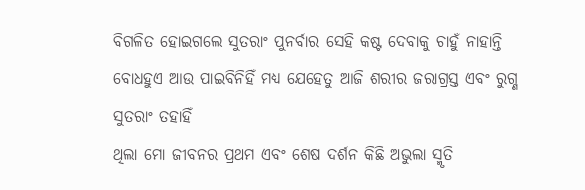ବିଗଳିତ ହୋଇଗଲେ ସୁତରାଂ ପୁନର୍ବାର ସେହି କଷ୍ଟ ଦେବାକୁ ଚାହୁଁ ନାହାନ୍ତି ବୋଧହୁଏ ଆଉ ପାଇବିନିହିଁ ମଧ୍ୟ ଯେହେତୁ ଆଜି ଶରୀର ଜରାଗ୍ରସ୍ତ ଏବଂ ରୁଗ୍ଣ ସୁତରାଂ ତହାହିଁ
ଥିଲା ମୋ ଜୀବନର ପ୍ରଥମ ଏବଂ ଶେଷ ଦର୍ଶନ କିଛି ଅଭୁଲା ସ୍ମୃତି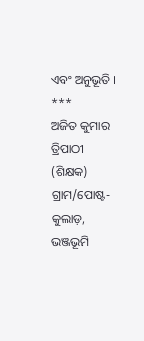ଏବଂ ଅନୁଭୂତି ।
***
ଅଜିତ କୁମାର ତ୍ରିପାଠୀ (ଶିକ୍ଷକ)
ଗ୍ରାମ/ପୋଷ୍ଟ-କୁଲାଡ଼, ଭଞ୍ଜଭୂମି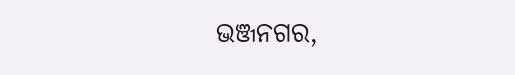ଭଞ୍ଜନଗର,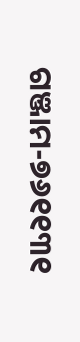ଗଞ୍ଜାମ-୭୬୧୧୩୧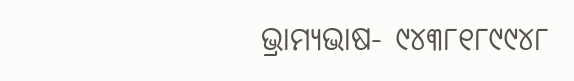ଭ୍ରାମ୍ୟଭାଷ- ୯୪୩୮୧୮୯୯୪୮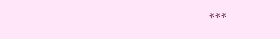***